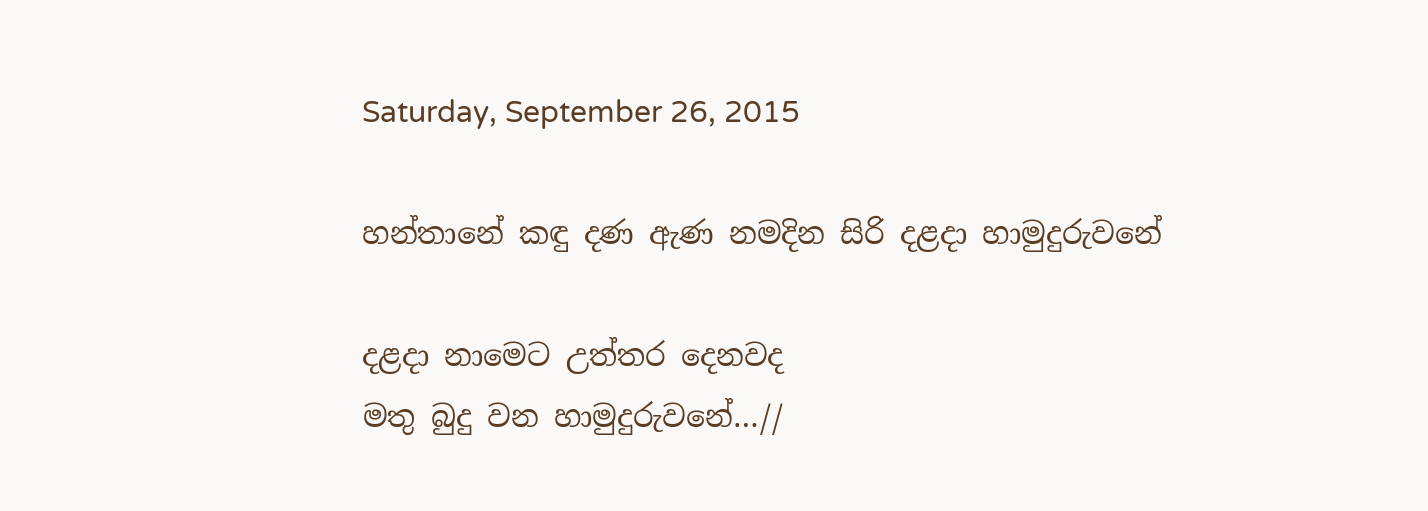Saturday, September 26, 2015

හන්තානේ කඳු දණ ඇණ නමදින සිරි දළදා හාමුදුරුවනේ

දළදා නාමෙට උත්තර දෙනවද
මතු බුදු වන හාමුදුරුවනේ…//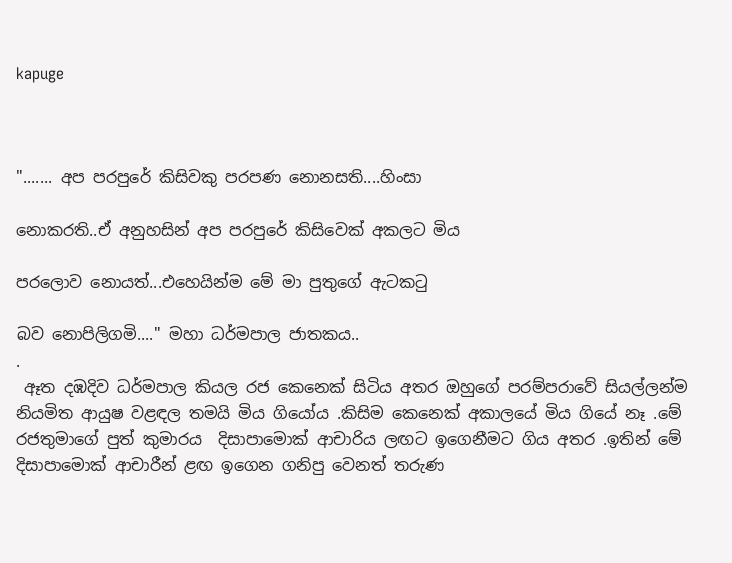kapuge



"....... අප පරපුරේ කිසිවකු පරපණ නොනසති....හිංසා

නොකරති..ඒ අනුහසින් අප පරපුරේ කිසිවෙක් අකලට මිය

පරලොව නොයත්...එහෙයින්ම මේ මා පුතුගේ ඇටකටු

බව නොපිලිගමි...." මහා ධර්මපාල ජාතකය..
.
 ඈත දඹදිව ධර්මපාල කියල රජ කෙනෙක් සිටිය අතර ඔහුගේ පරම්පරාවේ සියල්ලන්ම නියමිත ආයුෂ වළඳල තමයි මිය ගියෝය .කිසිම කෙනෙක් අකාලයේ මිය ගියේ නෑ .මේ රජතුමාගේ පුත් කුමාරය  දිසාපාමොක් ආචාරිය ලඟට ඉගෙනීමට ගිය අතර .ඉතින් මේ දිසාපාමොක් ආචාරීන් ළඟ ඉගෙන ගනිපු වෙනත් තරුණ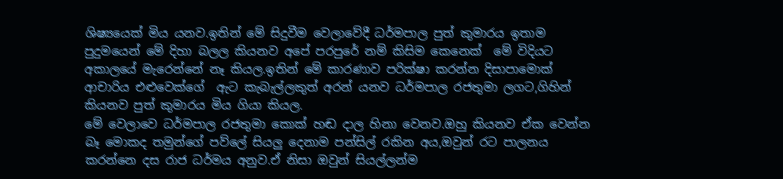ශිෂ්‍යයෙක් මිය යනව.ඉතින් මේ සිදුවීම වෙලාවේදී ධර්මපාල පුත් කුමාරය ඉතාම පුදුමයෙන් මේ දිහා බලල කියනව අපේ පරපුරේ නම් කිසිම කෙනෙක්  මේ විදියට අකාලයේ මැරෙන්නේ නෑ කියල.ඉතින් මේ කාරණාව පරික්ෂා කරන්න දිසාපාමොක් ආචාරිය එළුවෙක්ගේ  ඇට කැබැල්ලකුත් අරන් යනව ධර්මපාල රජතුමා ලගට,ගිහින් කියනව පුත් කුමාරය මිය ගියා කියල.
මේ වෙලාවෙ ධර්මපාල රජතුමා කොක් හඬ දාල හිනා වෙනව.ඔහු කියනව ඒක වෙන්න බෑ මොකද තමුන්ගේ පව්ලේ සියලු දෙනාම පන්සිල් රකින අය,ඔවුන් රට පාලනය කරන්නෙ දස රාජ ධර්මය අනුව.ඒ නිසා ඔවුන් සියල්ලන්ම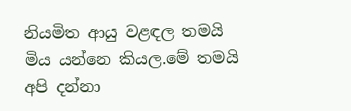නියමිත ආයු වළඳල තමයි මිය යන්නෙ කියල.මේ තමයි අපි දන්නා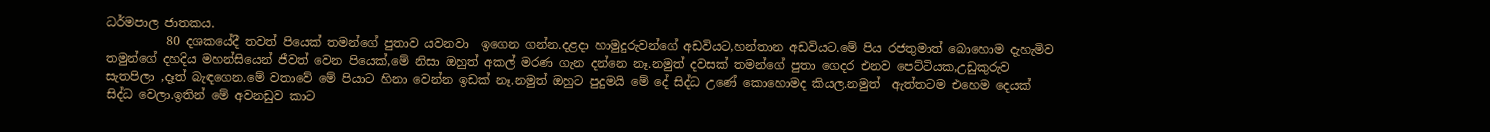ධර්මපාල ජාතකය.
          80 දශකයේදී තවත් පියෙක් තමන්ගේ පුතාව යවනවා  ඉගෙන ගන්න.දළදා හාමුදුරුවන්ගේ අඩවියට,හන්තාන අඩවියට.මේ පිය රජතුමාත් බොහොම දැහැමිව තමුන්ගේ දහදිය මහන්සියෙන් ජීවත් වෙන පියෙක්,මේ නිසා ඔහුත් අකල් මරණ ගැන දන්නෙ නෑ.නමුත් දවසක් තමන්ගේ පුතා ගෙදර එනව පෙට්ටියක,උඩුකුරුව සැතපිලා ,දෑත් බැඳගෙන.මේ වතාවේ මේ පියාට හිනා වෙන්න ඉඩක් නෑ.නමුත් ඔහුට පුදුමයි මේ දේ සිද්ධ උණේ කොහොමද කියල.නමුත්  ඇත්තටම එහෙම දෙයක් සිද්ධ වෙලා.ඉතින් මේ අවනඩුව කාට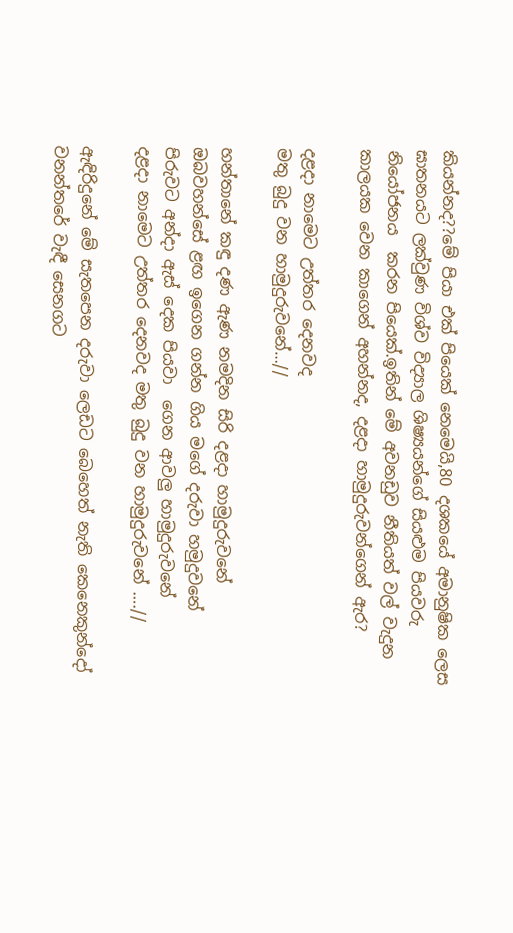කියන්නද??මේ පියා එක් පියෙක් නෙමෙයි,80 දශකයේ අමානුෂික ලෙස ඝාතනයට ලක්වුණ විශ්ව විද්‍යාල ශිෂ්‍යයන්ගේ සියළුම පියවරු නියෝජනය  කරන පියෙක්.ඉතින් මේ අවනඩුව නීතියත් වල් වැදුන කාලයක වෙන කාගෙන් අහන්නද, දළදා හාමුදුරුවන්ගෙන් ඇර?

දළදා නාමෙට උත්තර දෙනවද
මතු බුදු වන හාමුදුරුවනේ…//

හන්තානේ කඳු දණ ඇණ නමදින සිරි දළදා හාමුදුරුවනේ
ඔබවහන්සේ ළඟ ඉගෙන ගන්න ගිය මගේ දරුවා හමුදුවනේ
පිරුවට අන්දා ඇස් දෙක පියවා  ගෙන ආවලු හාමුදුරුවනේ
දළදා නාමෙට උත්තර දෙනවද මතු බුදු වන හාමුදුරුවනේ ….//

ඇඳිරිදුනේ මේ සැතපෙන දරුවා ලෙඩට බෙහෙත් නැති කෙනෙකුන්දෝ
වනන්තරේ වැඳී සෙනගට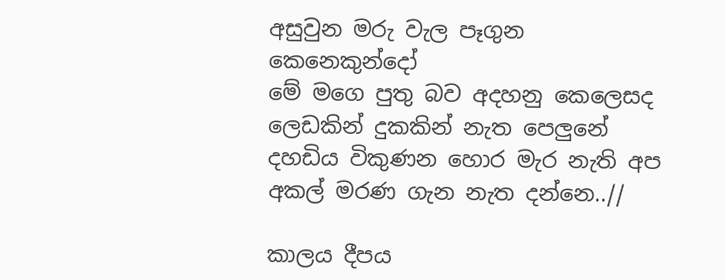අසුවුන මරු වැල පෑගුන කෙනෙකුන්දෝ
මේ මගෙ පුතු බව අදහනු කෙලෙසද ලෙඩකින් දුකකින් නැත පෙලුනේ
දහඩිය විකුණන හොර මැර නැති අප අකල් මරණ ගැන නැත දන්නෙ..//

කාලය දීපය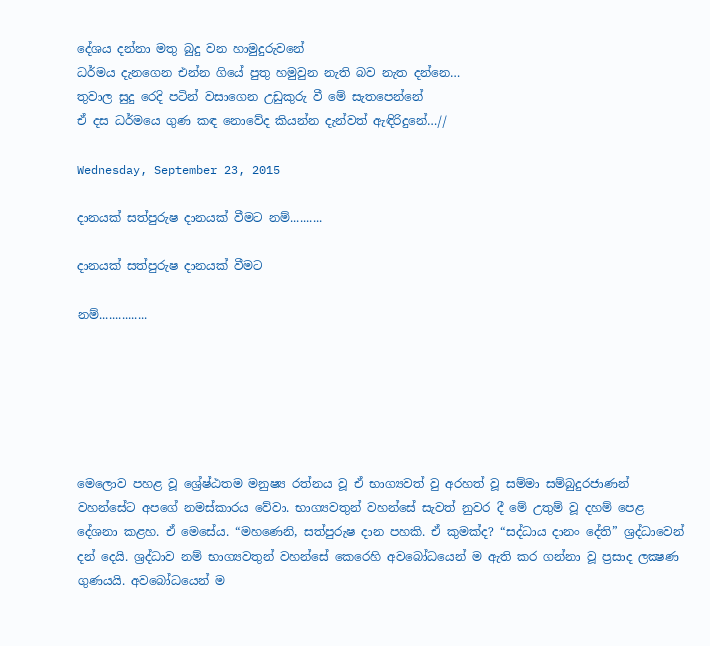දේශය දන්නා මතු බුදු වන හාමුදුරුවනේ
ධර්මය දැනගෙන එන්න ගියේ පුතු හමුවුන නැති බව නැත දන්නෙ…
තුවාල සුදු රෙදි පටින් වසාගෙන උඩුකුරු වී මේ සැතපෙන්නේ
ඒ දස ධර්මයෙ ගුණ කඳ නොවේද කියන්න දැන්වත් ඇඳිරිදුනේ…//

Wednesday, September 23, 2015

දානයක් සත්පුරුෂ දානයක් වීමට නම්..........

දානයක් සත්පුරුෂ දානයක් වීමට

නම්...............






මෙලොව පහළ වූ ශ්‍රේෂ්ඨතම මනුෂ්‍ය රත්නය වූ ඒ භාග්‍යවත් වු අරහත් වූ සම්මා සම්බුදුරජාණන් වහන්සේට අපගේ නමස්‌කාරය වේවා. භාග්‍යවතුන් වහන්සේ සැවත් නුවර දී මේ උතුම් වූ දහම් පෙළ දේශනා කළහ. ඒ මෙසේය. “මහණෙනි, සත්පුරුෂ දාන පහකි. ඒ කුමක්‌ද? “සද්ධාය දානං දේති” ශ්‍රද්ධාවෙන් දන් දෙයි. ශ්‍රද්ධාව නම් භාග්‍යවතුන් වහන්සේ කෙරෙහි අවබෝධයෙන් ම ඇති කර ගන්නා වූ ප්‍රසාද ලක්‍ෂණ ගුණයයි. අවබෝධයෙන් ම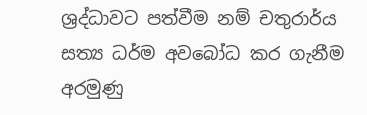ශ්‍රද්ධාවට පත්වීම නම් චතුරාර්ය සත්‍ය ධර්ම අවබෝධ කර ගැනීම අරමුණු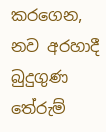කරගෙන, නව අරහාදී බුදුගුණ තේරුම්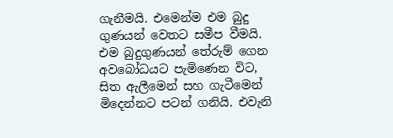ගැනීමයි. එමෙන්ම එම බුදු ගුණයන් වෙතට සමීප වීමයි. එම බුදුගුණයන් තේරුම් ගෙන අවබෝධයට පැමිණෙන විට, සිත ඇලීමෙන් සහ ගැටීමෙන් මිදෙන්නට පටන් ගනියි. එවැනි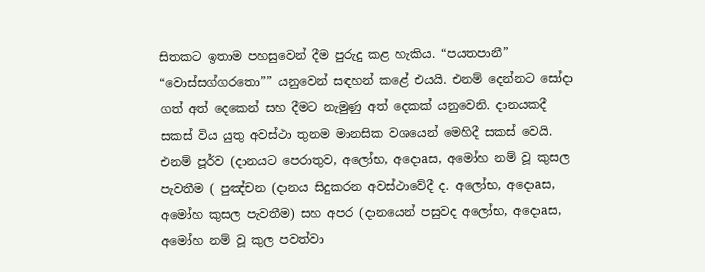සිතකට ඉතාම පහසුවෙන් දීම පුරුදු කළ හැකිය. “පයතපානී” “වොස්‌සග්ගරතො”” යනුවෙන් සඳහන් කළේ එයයි. එනම් දෙන්නට සෝදා ගත් අත් දෙකෙන් සහ දීමට නැමුණු අත් දෙකක්‌ යනුවෙනි. දානයකදී සකස්‌ විය යුතු අවස්‌ථා තුනම මානසික වශයෙන් මෙහිදී සකස්‌ වෙයි. එනම් පූර්ව (දානයට පෙරාතුව, අලෝභ, අදොaස, අමෝහ නම් වූ කුසල පැවතීම ( පුඤ්චන (දානය සිදුකරන අවස්‌ථාවේදී ද. අලෝභ, අදොaස, අමෝහ කුසල පැවතීම) සහ අපර (දානයෙන් පසුවද අලෝභ, අදොaස, අමෝහ නම් වූ කුල පවත්වා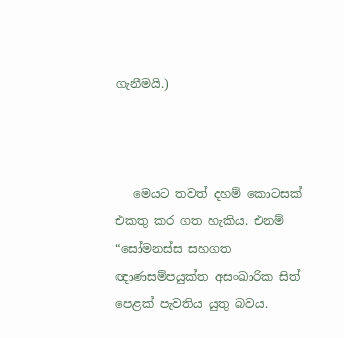ගැනීමයි.)



   මෙයට තවත් දහම් කොටසක්‌ එකතු කර ගත හැකිය. එනම් “සෝමනස්‌ස සහගත ඥාණසම්පයුක්‌ත අසංඛාරික සිත් පෙළක්‌ පැවතිය යුතු බවය.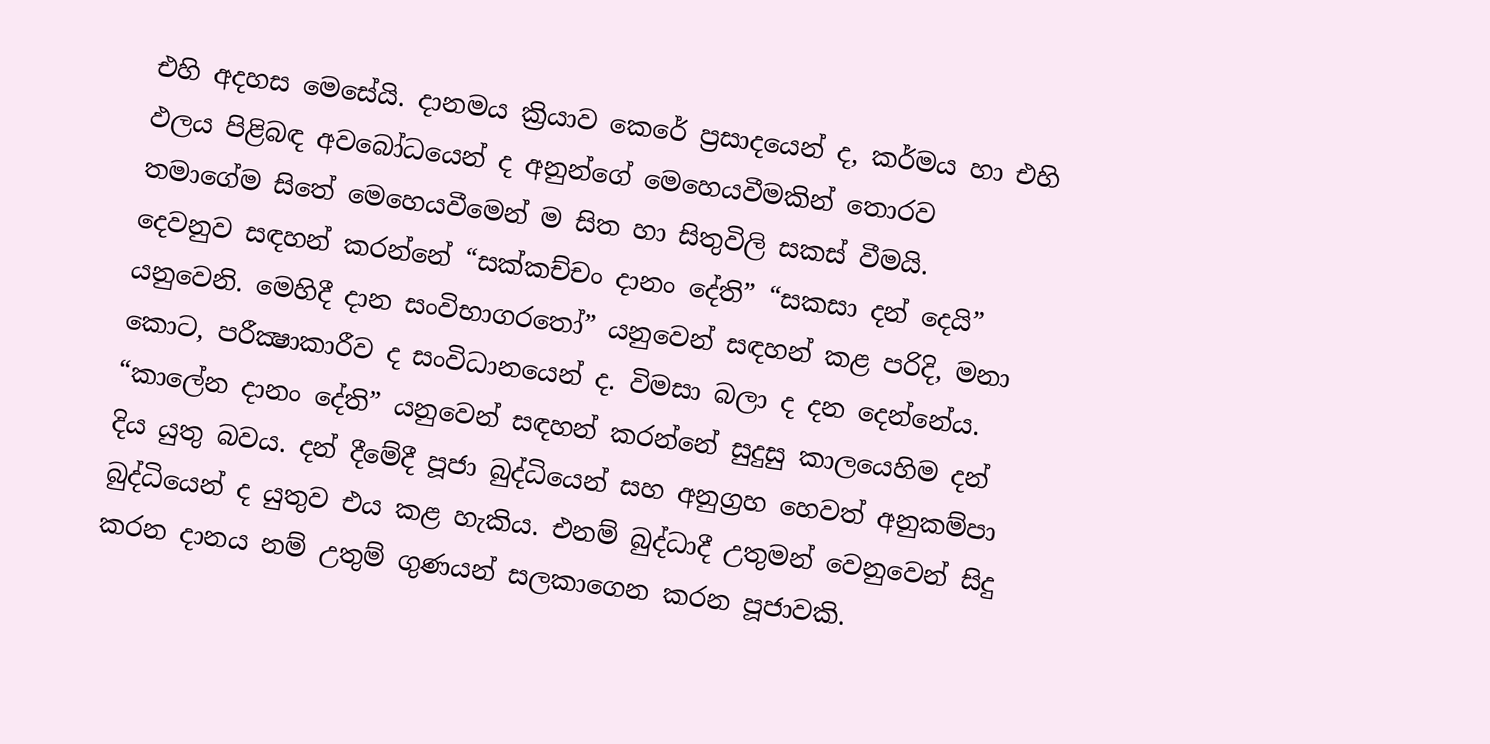එහි අදහස මෙසේයි. දානමය ක්‍රියාව කෙරේ ප්‍රසාදයෙන් ද, කර්මය හා එහි ඵලය පිළිබඳ අවබෝධයෙන් ද අනුන්ගේ මෙහෙයවීමකින් තොරව තමාගේම සිතේ මෙහෙයවීමෙන් ම සිත හා සිතුවිලි සකස්‌ වීමයි.
දෙවනුව සඳහන් කරන්නේ “සක්‌කච්චං දානං දේති” “සකසා දන් දෙයි” යනුවෙනි. මෙහිදී දාන සංවිභාගරතෝ” යනුවෙන් සඳහන් කළ පරිදි, මනා කොට, පරීක්‍ෂාකාරීව ද සංවිධානයෙන් ද. විමසා බලා ද දන දෙන්නේය. “කාලේන දානං දේති” යනුවෙන් සඳහන් කරන්නේ සුදුසු කාලයෙහිම දන් දිය යුතු බවය. දන් දීමේදී පූජා බුද්ධියෙන් සහ අනුග්‍රහ හෙවත් අනුකම්පා බුද්ධියෙන් ද යුතුව එය කළ හැකිය. එනම් බුද්ධාදී උතුමන් වෙනුවෙන් සිදු කරන දානය නම් උතුම් ගුණයන් සලකාගෙන කරන පූජාවකි.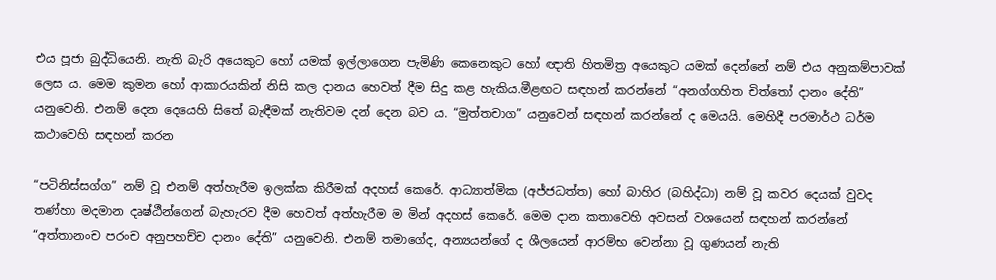එය පූජා බුද්ධියෙනි. නැති බැරි අයෙකුට හෝ යමක්‌ ඉල්ලාගෙන පැමිණි කෙනෙකුට හෝ ඥාති හිතමිත්‍ර අයෙකුට යමක්‌ දෙන්නේ නම් එය අනුකම්පාවක්‌ ලෙස ය. මෙම කුමන හෝ ආකාරයකින් නිසි කල දානය හෙවත් දීම සිදු කළ හැකිය.මීළඟට සඳහන් කරන්නේ “අනග්ගහිත චිත්තෝ දානං දේති” යනුවෙනි. එනම් දෙන දෙයෙහි සිතේ බැඳීමක්‌ නැතිවම දන් දෙන බව ය. “මුත්තචාග” යනුවෙන් සඳහන් කරන්නේ ද මෙයයි. මෙහිදී පරමාර්ථ ධර්ම කථාවෙහි සඳහන් කරන

“පටිනිස්‌සග්ග” නම් වූ එනම් අත්හැරීම ඉලක්‌ක කිරීමක්‌ අදහස්‌ කෙරේ. ආධ්‍යාත්මික (අජ්ජධත්ත) හෝ බාහිර (බහිද්ධා) නම් වූ කවර දෙයක්‌ වුවද තණ්‌හා මදමාන දෘෂ්ඨීන්ගෙන් බැහැරව දීම හෙවත් අත්හැරීම ම මින් අදහස්‌ කෙරේ. මෙම දාන කතාවෙහි අවසන් වශයෙන් සඳහන් කරන්නේ “අත්තානංච පරංච අනුපහච්ච දානං දේති” යනුවෙනි. එනම් තමාගේද, අන්‍යයන්ගේ ද ශීලයෙන් ආරම්භ වෙන්නා වූ ගුණයන් නැති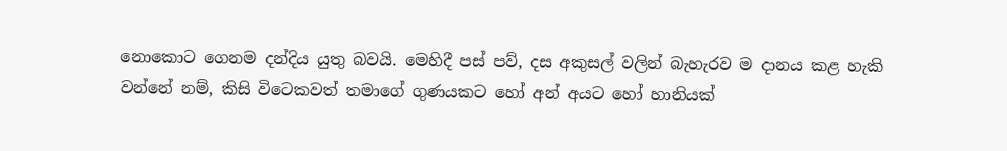නොකොට ගෙනම දන්දිය යුතු බවයි. මෙහිදී පස්‌ පව්, දස අකුසල් වලින් බැහැරව ම දානය කළ හැකි වන්නේ නම්, කිසි විටෙකවත් තමාගේ ගුණයකට හෝ අන් අයට හෝ හානියක්‌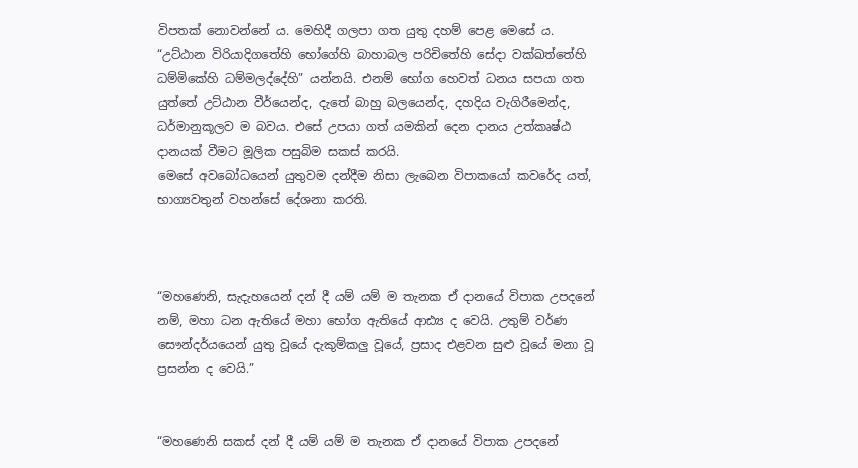විපතක්‌ නොවන්නේ ය. මෙහිදී ගලපා ගත යුතු දහම් පෙළ මෙසේ ය. “උට්‌ඨාන විරියාදිගතේහි භෝගේහි බාහාබල පරිචිතේහි සේදා වක්‌ඛත්තේහි ධම්මිකේහි ධම්මලද්දේහි” යන්නයි. එනම් භෝග හෙවත් ධනය සපයා ගත යුත්තේ උට්‌ඨාන වීර්යෙන්ද, දැතේ බාහු බලයෙන්ද, දහදිය වැගිරීමෙන්ද, ධර්මානුකූලව ම බවය. එසේ උපයා ගත් යමකින් දෙන දානය උත්කෘෂ්ඨ දානයක්‌ වීමට මූලික පසුබිම සකස්‌ කරයි.
මෙසේ අවබෝධයෙන් යුතුවම දන්දීම නිසා ලැබෙන විපාකයෝ කවරේද යත්, භාග්‍යවතුන් වහන්සේ දේශනා කරති.



“මහණෙනි, සැදැහයෙන් දන් දී යම් යම් ම තැනක ඒ දානයේ විපාක උපදනේ නම්, මහා ධන ඇතියේ මහා භෝග ඇතියේ ආඪ්‍ය ද වෙයි. උතුම් වර්ණ සෞන්දර්යයෙන් යුතු වූයේ දැකුම්කලු වූයේ, ප්‍රසාද එළවන සුළු වූයේ මනා වූ ප්‍රසන්න ද වෙයි.”


“මහණෙනි සකස්‌ දන් දී යම් යම් ම තැනක ඒ දානයේ විපාක උපදනේ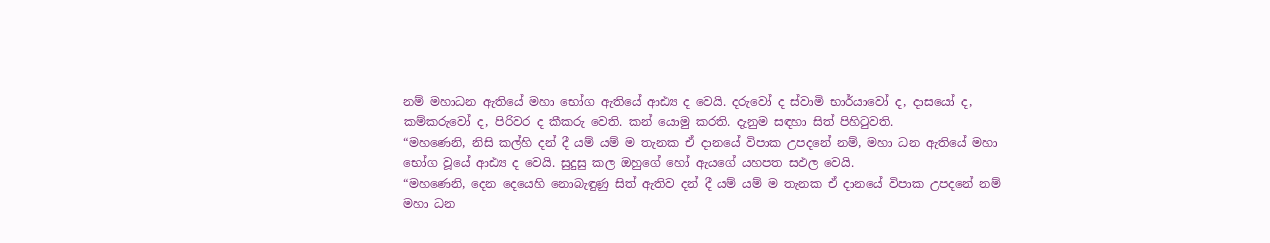නම් මහාධන ඇතියේ මහා භෝග ඇතියේ ආඪ්‍ය ද වෙයි. දරුවෝ ද ස්‌වාමි භාර්යාවෝ ද, දාසයෝ ද, කම්කරුවෝ ද, පිරිවර ද කීකරු වෙති. කන් යොමු කරති. දැනුම සඳහා සිත් පිහිටුවති.
“මහණෙනි, නිසි කල්හි දන් දී යම් යම් ම තැනක ඒ දානයේ විපාක උපදනේ නම්, මහා ධන ඇතියේ මහා භෝග වූයේ ආඪ්‍ය ද වෙයි. සුදුසු කල ඔහුගේ හෝ ඇයගේ යහපත සඵල වෙයි.
“මහණෙනි, දෙන දෙයෙහි නොබැඳුණු සිත් ඇතිව දන් දී යම් යම් ම තැනක ඒ දානයේ විපාක උපදනේ නම් මහා ධන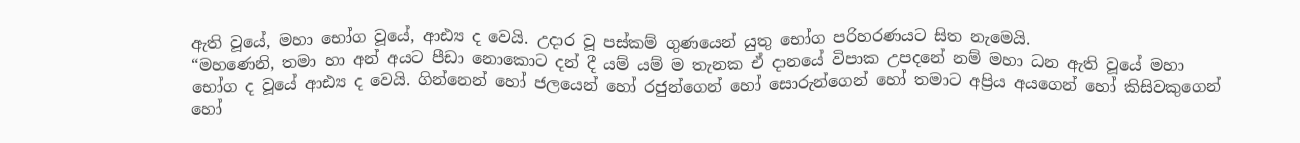ඇති වූයේ, මහා භෝග වූයේ, ආඪ්‍ය ද වෙයි. උදාර වූ පස්‌කම් ගුණයෙන් යුතු භෝග පරිහරණයට සිත නැමෙයි.
“මහණෙනි, තමා හා අන් අයට පීඩා නොකොට දන් දී යම් යම් ම තැනක ඒ දානයේ විපාක උපදනේ නම් මහා ධන ඇති වූයේ මහා භෝග ද වූයේ ආඪ්‍ය ද වෙයි. ගින්නෙන් හෝ ජලයෙන් හෝ රජුන්ගෙන් හෝ සොරුන්ගෙන් හෝ තමාට අප්‍රිය අයගෙන් හෝ කිසිවකුගෙන් හෝ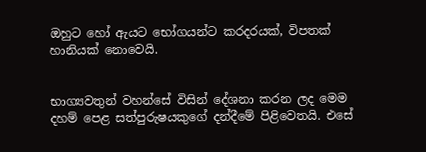ඔහුට හෝ ඇයට භෝගයන්ට කරදරයක්‌, විපතක්‌ හානියක්‌ නොවෙයි.


භාග්‍යවතුන් වහන්සේ විසින් දේශනා කරන ලද මෙම දහම් පෙළ සත්පුරුෂයකුගේ දන්දීමේ පිළිවෙතයි. එසේ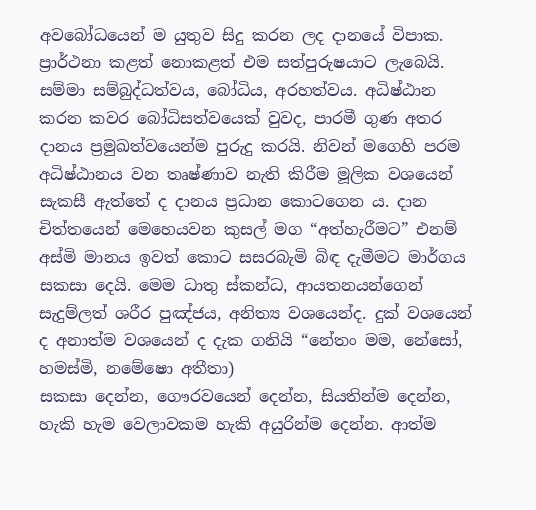අවබෝධයෙන් ම යුතුව සිදු කරන ලද දානයේ විපාක. ප්‍රාර්ථනා කළත් නොකළත් එම සත්පුරුෂයාට ලැබෙයි. සම්මා සම්බුද්ධත්වය, බෝධිය, අරහත්වය. අධිෂ්ඨාන කරන කවර බෝධිසත්වයෙක්‌ වුවද, පාරමී ගුණ අතර දානය ප්‍රමුඛත්වයෙන්ම පුරුදු කරයි. නිවන් මගෙහි පරම අධිෂ්ඨානය වන තෘෂ්ණාව නැති කිරීම මූලික වශයෙන් සැකසී ඇත්තේ ද දානය ප්‍රධාන කොටගෙන ය. දාන චිත්තයෙන් මෙහෙයවන කුසල් මග “අත්හැරීමට” එනම් අස්‌මි මානය ඉවත් කොට සසරබැමි බිඳ දැමීමට මාර්ගය සකසා දෙයි. මෙම ධාතු ස්‌කන්ධ, ආයතනයන්ගෙන් සැදුම්ලත් ශරීර පුඤ්ජය, අනිත්‍ය වශයෙන්ද. දුක්‌ වශයෙන් ද අනාත්ම වශයෙන් ද දැක ගනියි “නේතං මම, නේසෝ, හමස්‌මි, නමේෂො අතීතා)
සකසා දෙන්න, ගෞරවයෙන් දෙන්න, සියතින්ම දෙන්න, හැකි හැම වෙලාවකම හැකි අයුරින්ම දෙන්න. ආත්ම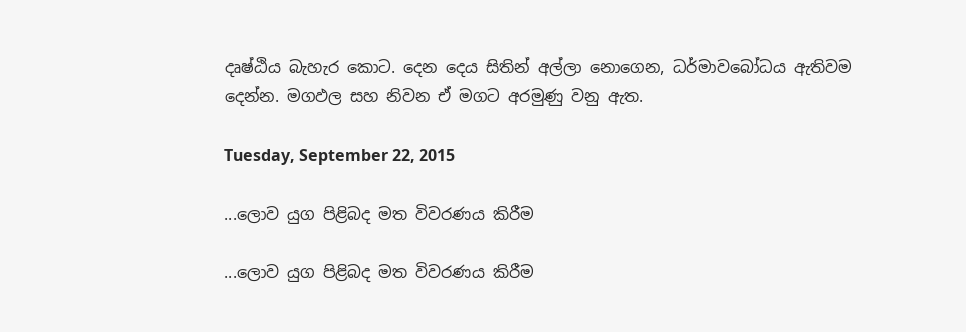දෘෂ්ඨිය බැහැර කොට. දෙන දෙය සිතින් අල්ලා නොගෙන, ධර්මාවබෝධය ඇතිවම දෙන්න. මගඵල සහ නිවන ඒ මගට අරමුණු වනු ඇත.

Tuesday, September 22, 2015

...ලොව යුග පිළිබද මත විවරණය කිරීම

...ලොව යුග පිළිබද මත විවරණය කිරීම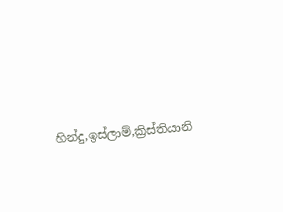හින්දු,ඉස්ලාම්,ක්‍රිස්තියානි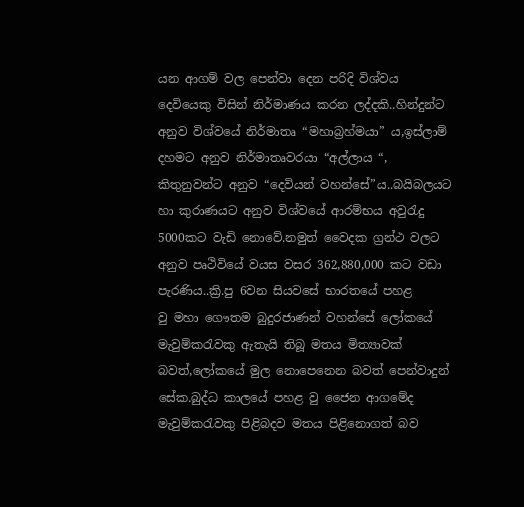යන ආගම් වල පෙන්වා දෙන පරිදි විශ්වය දෙවියෙකු විසින් නිර්මාණය කරන ලද්දකි..හින්දුන්ට අනුව විශ්වයේ නිර්මාතෘ “මහාබ්‍රහ්මයා” ය,ඉස්ලාම් දහමට අනුව නිර්මාතෘවරයා “අල්ලාය “, කිතුනුවන්ට අනුව “දෙවියන් වහන්සේ”ය..බයිබලයට හා කුරාණයට අනුව විශ්වයේ ආරම්භය අවුරැදු 5000කට වැඩි නොවේ.නමුත් වෛදක ග්‍රන්ථ වලට අනුව පෘථිවියේ වයස වසර 362,880,000 කට වඩා පැරණිය..ක්‍රි.පු 6වන සියවසේ භාරතයේ පහළ වු ‍මහා ගෞතම බුදුරජාණන් වහන්සේ ලෝකයේ මැවුම්කරැවකු ඇතැයි තිබූ මතය මිත්‍යාවක් බවත්,ලෝකයේ මුල නොපෙනෙන බවත් පෙන්වාදුන් සේක.බුද්ධ කාලයේ පහළ වු ජෛන ආගමේද මැවුම්කරැවකු පිළිබදව මතය පිළිනොගත් බව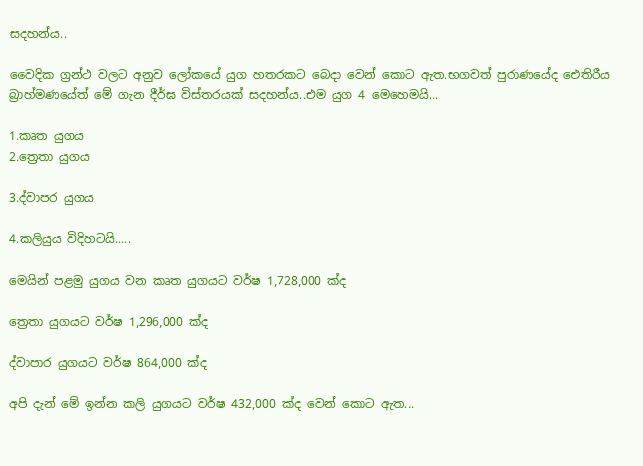සදහන්ය..

වෛදික ග්‍රන්ථ වලට අනුව ලෝකයේ යුග හතරකට බෙදා වෙන් කොට ඇත.භගවත් පුරාණයේද ඓතිරීය බ්‍රාහ්මණයේත් මේ ගැන දීර්ඝ විස්තරයක් සදහන්ය..එම යුග 4 මෙහෙමයි...

1.කෘත යුගය
2.ත්‍රෙතා යුගය

3.ද්වාපර යුගය

4.කලියුය විදිහටයි.....

මෙයින් පළමු යුගය වන කෘත යුගයට වර්ෂ 1,728,000 ක්ද

ත්‍රෙතා යුගයට වර්ෂ 1,296,000 ක්ද

ද්වාපාර යුගයට වර්ෂ 864,000 ක්ද

අපි දැන් මේ ඉන්න කලි යුගයට වර්ෂ 432,000 ක්ද වෙන් කොට ඇත...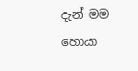දැන් මම හොයා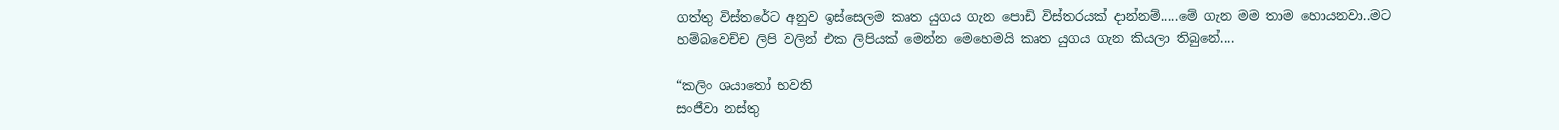ගත්තු විස්තරේට අනුව ඉස්සෙලම කෘත යුගය ගැන පොඩි විස්තරයක් දාන්නම්.....මේ ගැන මම තාම හොයනවා..මට හම්බවෙච්ච ලිපි වලින් එක ලිපියක් මෙන්න මෙ‍හෙමයි කෘත යුගය ගැන කියලා තිබුනේ....

“කලිං ශයාතෝ භවති
සංජීවා නස්තු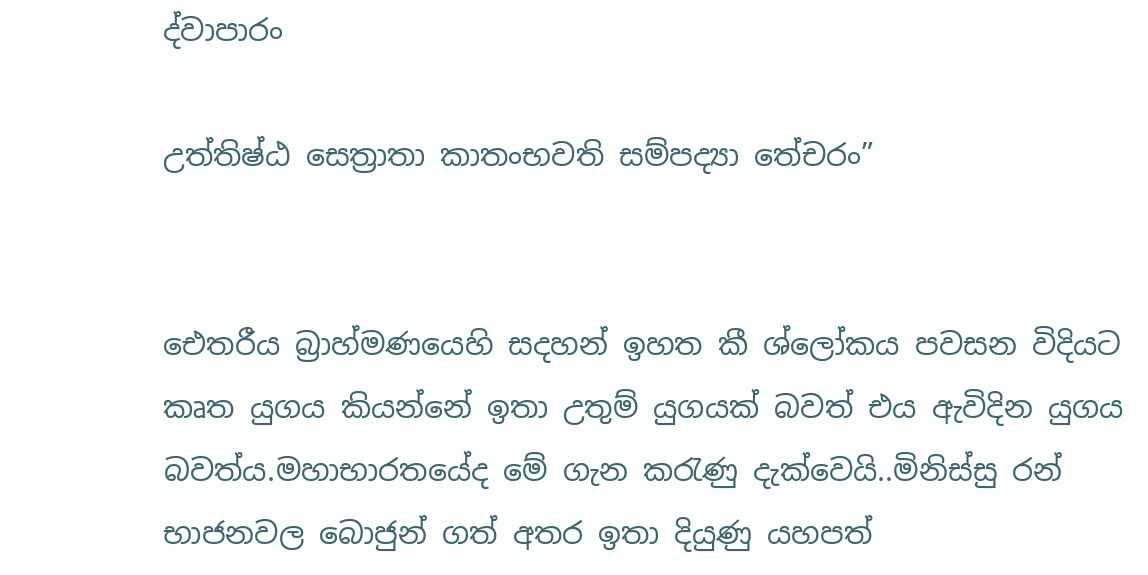ද්වාපාරං

උත්තිෂ්ඨ සෙත්‍රාතා කාතංභවති සම්පද්‍යා තේචරං”


ඓතරීය බ්‍රාහ්මණයෙහි සදහන් ඉහත කී ශ්ලෝකය පවසන විදියට කෘත යුගය කියන්නේ ඉතා උතුම් යුගයක් බවත් එය ඇවිදින යුගය බවත්ය.මහාභාරතයේද මේ ගැන කරැණු දැක්වෙයි..මිනිස්සු රන් භාජනවල බොජුන් ගත් අතර ඉතා දියුණු යහපත්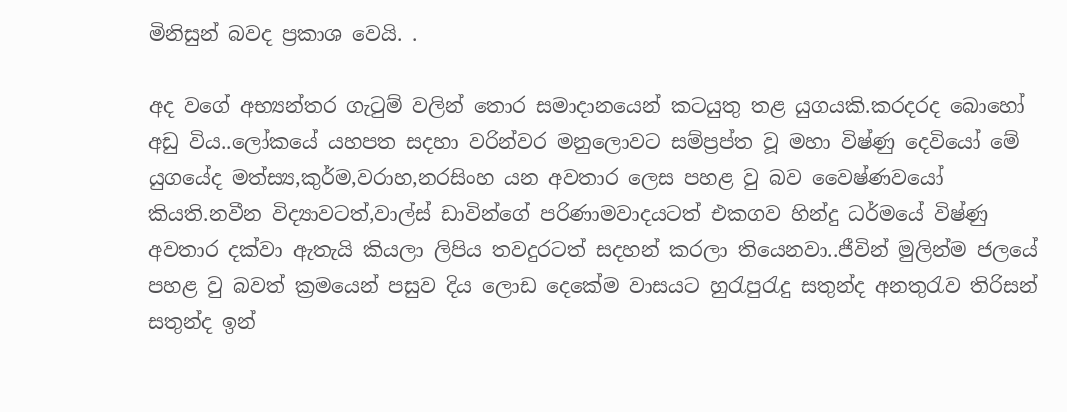මිනිසුන් බවද ප්‍රකාශ වෙයි. .

අද වගේ අභ්‍යන්තර ගැටුම් වලින් තොර සමාදානයෙන් කටයුතු තළ යුගයකි.කරදරද බොහෝ අඩු විය..ලෝකයේ යහපත සදහා වරින්වර මනුලොවට සම්ප්‍රප්ත වූ මහා විෂ්ණු දෙවියෝ මේ යුගයේද මත්ස්‍ය,කුර්ම,වරාහ,නරසිංහ යන අවතාර ලෙස පහළ වු බව වෛෂ්ණවයෝ කියති.නවීන විද්‍යාවටත්,වාල්ස් ඩාවින්ගේ පරිණාමවාදයටත් එකගව හින්දු ධර්මයේ විෂ්ණු අවතාර දක්වා ඇතැයි කියලා ලිපිය තවදුරටත් සදහන් කරලා තියෙනවා..ජීවින් මුලින්ම ජලයේ පහළ වු බවත් ක්‍රමයෙන් පසුව දිය ලොඩ දෙකේම වාසයට හුරැපුරැදු සතුන්ද අනතුරැව තිරිසන් සතුන්ද ඉන්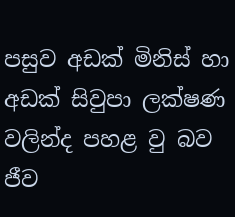පසුව අඩක් මිනිස් හා අඩක් සිවුපා ලක්ෂණ වලින්ද පහළ වු බව ජීව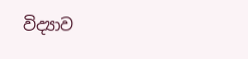විද්‍යාව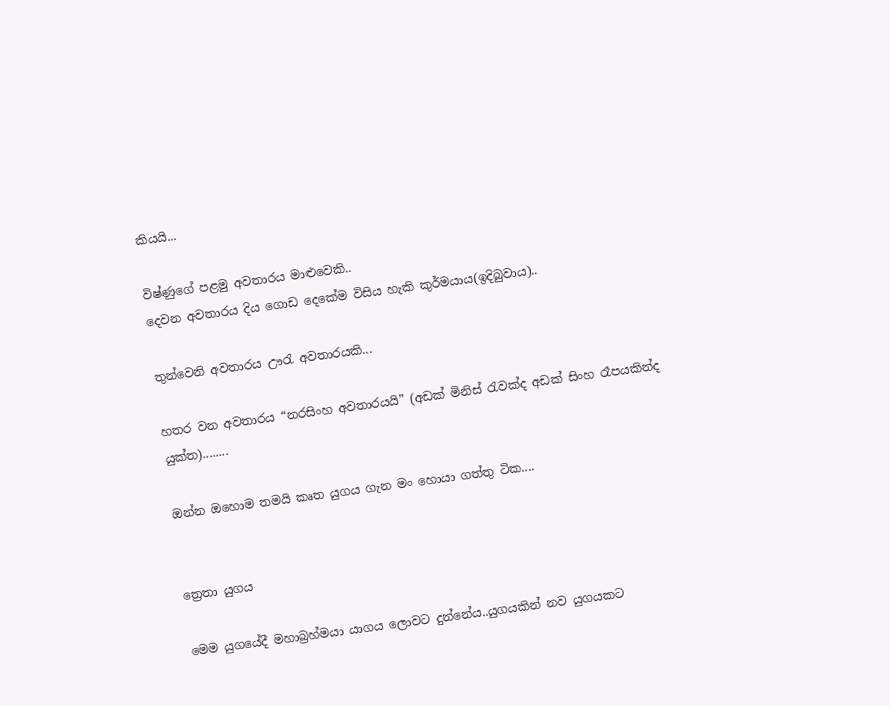කියයි...

විෂ්ණුගේ පළමු අවතාරය මාළුවෙකි..
දෙවන අවතාරය දිය ගොඩ දෙකේ‍ම විසිය හැකි කුර්මයාය(ඉදිබුවාය)..

තුන්වෙනි අවතාරය ඌරැ අවතාරයකි...

හතර වන අවතාරය “නරසිංහ අවතාරයයි” (අඩක් මිනිස් රැවක්ද අඩක් සිංහ රෑපයකින්ද යුක්ත)........

ඔන්න ඔහොම තමයි කෘත යුගය ගැන මං හොයා ගත්තු ටික....


ත්‍රෙතා යුගය

මෙම යුගයේදී මහාබ්‍රහ්මයා යාගය ලොවට දුන්නේය..යුගයකින් නව යුගයකට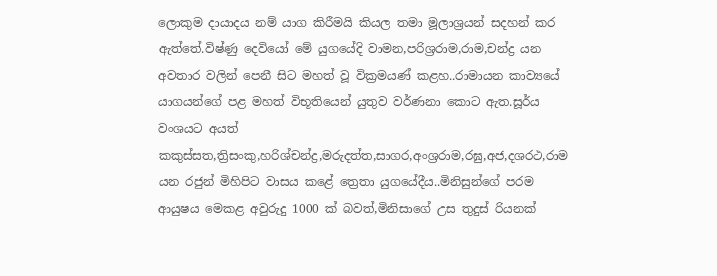ලොකුම දායාදය නම් යාග කිරීමයි කියල තමා මූලාශ්‍රයන් සදහන් කර ඇත්තේ.විෂ්ණු දෙවියෝ මේ යුගයේදි වාමන,පරිශ්‍රරාම,රාම,චන්ද්‍ර යන අවතාර වලින් පෙනී සිට මහත් වූ වික්‍රමයණ් කළහ..රාමායන කාව්‍යයේ යාගයන්ගේ පළ මහත් විභූතියෙන් යුතුව වර්ණනා කොට ඇත.සූර්ය වංශයට අයත් කකුස්සත,ත්‍රිසංකු,හරිශ්චන්ද්‍ර,මරුදත්ත,සාගර,අංශ්‍රරාම,රඝු,අජ,දශරථ,රාම යන රජුන් මිහිපිට වාසය කළේ ත්‍රෙතා යුගයේදීය..මිනිසුන්ගේ පරම ආයුෂය මෙකළ අවුරුදු 1000 ක් බවත්,මිනිසාගේ උස තුදුස් රියනක්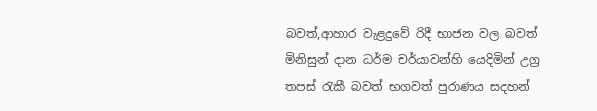බවත්,ආහාර වැළදුවේ රිදී භාජන වල බවත් මිනිසුන් දාන ධර්ම චර්යාවන්හි යෙදිමින් උග්‍ර තපස් රැකී බවත් භගවත් පුරාණය සදහන්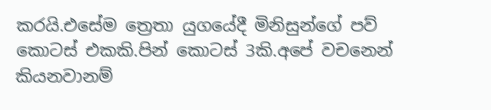කරයි.එසේම ත්‍රෙතා යුගයේදී මිනිසුන්ගේ පව් කොටස් එකකි.පින් කොටස් 3කි.අපේ වචනෙන් කියනවානම්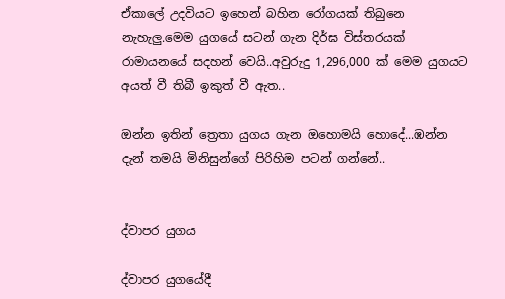ඒකාලේ උදවියට ඉහෙන් බහින රෝගයක් තිබුනෙ නැහැලු.මෙම යුගයේ සටන් ගැන දිර්ඝ විස්තරයක් රාමායනයේ සදහන් වෙයි..අවුරුදු 1,296,000 ක් මෙම යුගයට අයත් වී තිබී ඉකුත් වී ඇත..

ඔන්න ඉතින් ත්‍රෙතා යුගය ගැන ඔහොමයි හොදේ...ඹන්න දැන් තමයි මිනිසුන්ගේ පිරිහිම පටන් ගන්නේ..


ද්වාපර යුගය

ද්වාපර යුගයේදී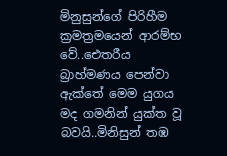මිනුසුන්ගේ පිරිහීම ක්‍රමත්‍රමයෙන් ආරම්භ වේ..ඓතරීය බ්‍රාහ්මණය පෙන්වා ඇක්තේ මෙම යුගය මද ගමනින් යුක්ත වූ බවයි..මිනිසුන් තඹ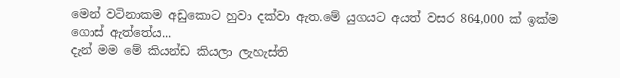මෙන් වටිනාකම අඩුකොට හුවා දක්වා ඇත.මේ යුගයට අයත් වසර 864,000 ක් ඉක්ම ගොස් ඇත්තේය...
දැන් මම මේ කියන්ඩ කියලා ලැහැස්ති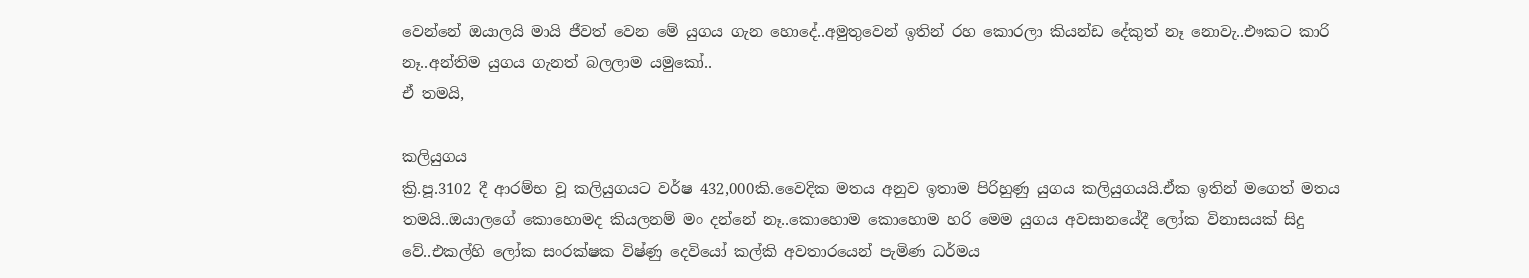වෙන්නේ ඔයාලයි මායි ජීවත් වෙන මේ යුගය ගැන හොදේ..අමුතුවෙන් ඉතින් රහ කොරලා කියන්ඩ දේකුත් නෑ නොවැ..එෟකට කාරි නෑ..අන්තිම යුගය ගැනත් බලලාම යමුකෝ..
ඒ තමයි,

කලියුගය
ක්‍රි.පූ.3102 දී ආරම්භ වූ කලියුගයට වර්ෂ 432,000කි.වෛදික මතය අනුව ඉතාම පිරිහුණු යුගය කලියුගයයි.ඒක ඉතින් මගෙත් මතය තමයි..ඔයාලගේ කොහොමද කියලනම් මං දන්නේ නෑ..කොහොම කොහොම හරි මෙම යුගය අවසානයේදී ලෝක විනාසයක් සිදු වේ..එකල්හි ලෝක සංරක්ෂක විෂ්ණු දෙවියෝ කල්කි අවතාරයෙන් පැමිණ ධර්මය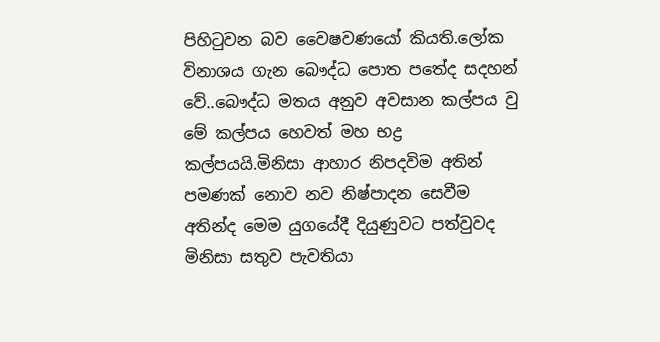පිහිටුවන බව වෛෂවණයෝ කියති.ලෝක විනාශය ගැන බෞද්ධ පොත පතේද සදහන් වේ..බෞද්ධ මතය අනුව අවසාන කල්පය වු මේ කල්පය හෙවත් මහ භද්‍ර කල්පයයි.මිනිසා ආහාර නිපදවිම අතින් පමණක් නොව නව නිෂ්පාදන සෙවීම අතින්ද මෙම යුගයේදී දියුණුවට පත්වුවද මිනිසා සතුව පැවතියා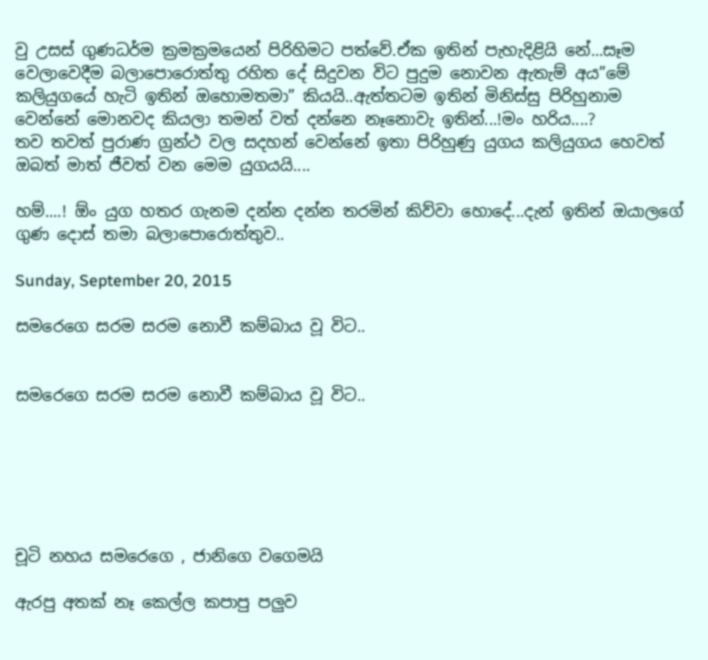වු උසස් ගුණධර්ම ක්‍රමක්‍රමයෙන් පිරිහිමට පත්වේ.ඒක ඉතින් පැහැදිළියි නේ...සෑම වෙලාවෙදීම බලාපොරොත්තු රහිත දේ සිදුවන විට පුදුම නොවන ඇතැම් අය”මේ කලියුගයේ හැටි ඉතින් ඔහොමතමා” කියයි..ඇත්තටම ඉතින් මිනිස්සු පිරිහුනාම වෙන්නේ මොනවද කියලා තමන් වත් දන්නෙ නෑනොවැ ඉතින්...!මං හරිය....?
තව තවත් පුරාණ ග්‍රන්ථ වල සදහන් වෙන්නේ ඉතා පිරිහුණු යුගය කලියුගය හෙවත් ඔබත් මාත් ජීවත් වන මෙම යුගයයි....

හම්....! ඕං යුග හතර ගැනම දන්න දන්න තරමින් කිව්වා හොදේ...දැන් ඉතින් ඔයාලගේ ගුණ දොස් තමා බලාපොරොත්තුව..

Sunday, September 20, 2015

සමරෙගෙ සරම සරම නොවී කම්බාය වූ විට..


සමරෙගෙ සරම සරම නොවී කම්බාය වූ විට..






චූටි නහය සමරෙගෙ , ජානිගෙ වගෙමයි

ඇරපු අතක් නෑ කෙල්ල කපාපු පලුව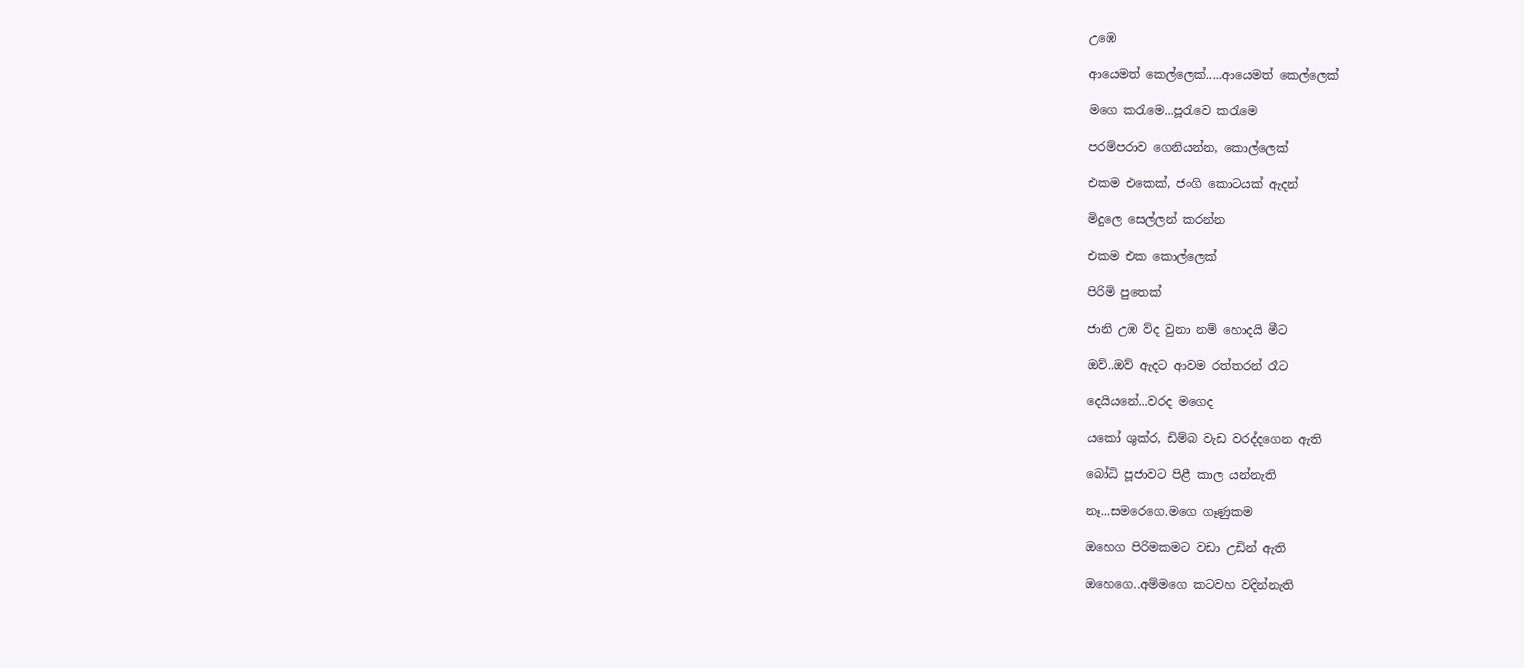උඹෙ

ආයෙමත් කෙල්ලෙක්.....ආයෙමත් කෙල්ලෙක්

මගෙ කරැමෙ...පූරැවෙ කරැමෙ

පරම්පරාව ගෙනියන්න, කොල්ලෙක්

එකම එකෙක්, ජංගි කොටයක් ඇදන්

මිදුලෙ සෙල්ලන් කරන්න

එකම එක කොල්ලෙක්

පිරිමි පුතෙක්

ජානි උඹ ව්ද වුනා නම් හොදයි මීට

ඔව්..ඔව් ඇදට ආවම රත්තරන් රෑට

දෙයියනේ...වරද මගෙද

යකෝ ශුක්ර, ඩිම්බ වැඩ වරද්දගෙන ඇති

බෝධි පූජාවට පිළී කාල යන්නැති

නෑ...සමරෙගෙ.මගෙ ගෑණුකම

ඔහෙග පිරිමකමට වඩා උඩින් ඇති

ඔහෙගෙ..අම්මගෙ කටවහ වදින්නැති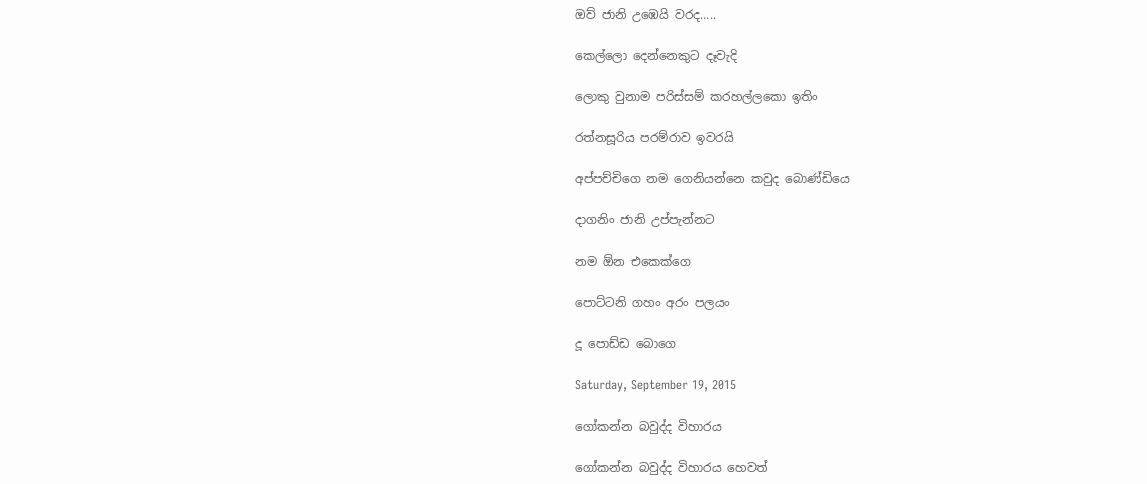ඔව් ජානි උඹෙයි වරද.....

කෙල්ලො දෙන්නෙකුට දෑවැදි

ලොකු වුනාම පරිස්සම් කරහල්ලකො ඉතිං

රත්නසූරිය පරම්රාව ඉවරයි

අප්පච්චිගෙ නම ගෙනියන්නෙ කවුද බොණ්ඩියෙ

දාගනිං ජානි උප්පැන්නට

නම ඕන එකෙක්ගෙ

පොට්ටනි ගහං අරං පලයං

දූ පොඩ්ඩ බොගෙ

Saturday, September 19, 2015

ගෝකන්න බවුද්ද විහාරය

ගෝකන්න බවුද්ද විහාරය හෙවත්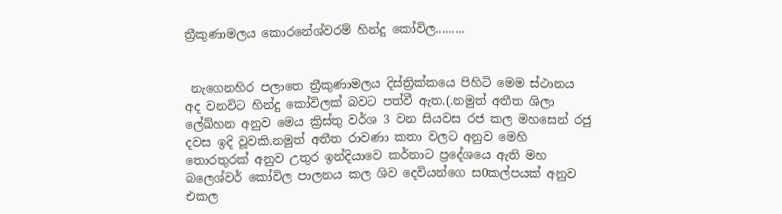ත්‍රීකුණාමලය කොරනේශ්වරම් හින්දු කෝවිල.........


 නැගෙනහිර පලාතෙ ත්‍රීකුණාමලය දිස්ත්‍රික්කයෙ පිහිටි මෙම ස්ථානය අද වනවිට හින්දු කෝවිලක් බවට පත්වී ඇත.(.නමුත් අතීත ශිලා ලේඛ්හන අනුව මෙය ක්‍රිස්තු වර්ශ 3 වන සියවස රජ කල මහසෙන් රජු දවස ඉදි වූවකි.නමුත් අතීත රාවණා කතා වලට අනුව මෙහි තොරතුරක් අනුව උතුර ඉන්දියාවෙ කර්නාට ප්‍රදේශයෙ ඇති මහ බලෙශ්වර් කෝවිල පාලනය කල ශිව දෙවියන්ගෙ ස0කල්පයක් අනුව එකල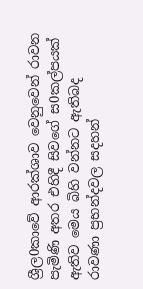ශ්‍රීල0කාවේ ආරක්ශාව වෙනුවෙන් රාවන පැමිණි අතර එහිදී සිවගේ ස0කල්පයක් ඇතිව මෙය බිහි වන්නට ඇතිබද රාවණා ප්‍රභන්දවල සදහන්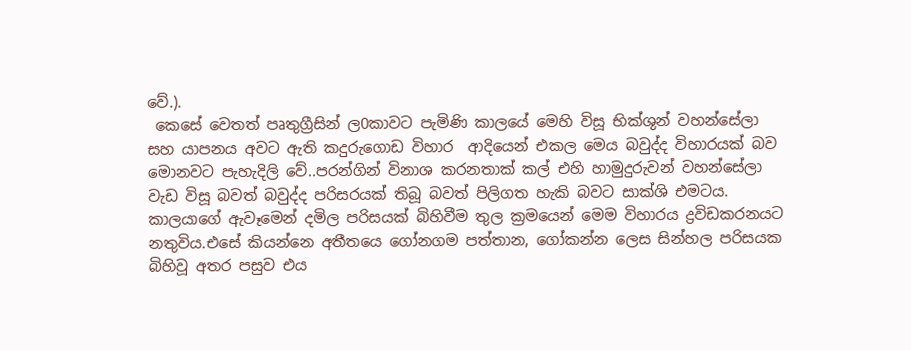වේ.).
 කෙසේ වෙතත් පෘතුග්‍රීසින් ල0කාවට පැමිණි කාලයේ මෙහි විසූ භික්ශුන් වහන්සේලා සහ යාපනය අවට ඇති කදුරුගොඩ විහාර  ආදියෙන් එකල මෙය බවුද්ද විහාරයක් බව මොනවට පැහැදිලි වේ..පරන්ගින් විනාශ කරනතාක් කල් එහි හාමුදුරුවන් වහන්සේලා වැඩ විසූ බවත් බවුද්ද පරිසරයක් තිබූ බවත් පිලිගත හැකි බවට සාක්ශි එමටය.
කාලයාගේ ඇවෑමෙන් දමිල පරිසයක් බිහිවීම තුල ක්‍රමයෙන් මෙම විහාරය ද්‍රවිඩකරනයට නතුවිය.එසේ කියන්නෙ අතීතයෙ ගෝනගම පත්තාන, ගෝකන්න ලෙස සින්හල පරිසයක බිහිවූ අතර පසුව එය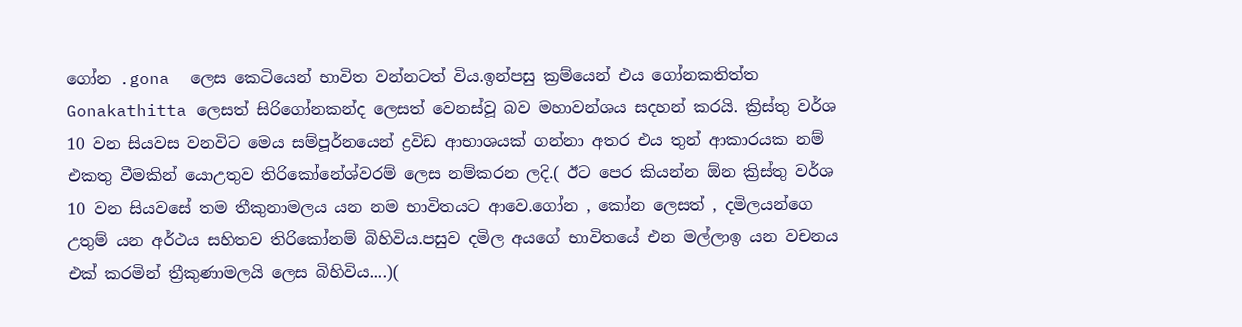ගෝන .gona  ලෙස කෙටියෙන් භාවිත වන්නටත් විය.ඉන්පසු ක්‍රම්යෙන් එය ගෝනකතිත්ත Gonakathitta ලෙසත් සිරිගෝනකන්ද ලෙසත් වෙනස්වූ බව මහාවන්ශය සදහන් කරයි. ක්‍රිස්තු වර්ශ 10 වන සියවස වනවිට මෙය සම්පූර්නයෙන් ද්‍රවිඩ ආභාශයක් ගන්නා අතර එය තුන් ආකාරයක නම් එකතු වීමකින් යොඋතුව තිරිකෝනේශ්වරම් ලෙස නම්කරන ලදි.( ඊට පෙර කියන්න ඕන ක්‍රිස්තු වර්ශ 10 වන සියවසේ තම තීකුනාමලය යන නම භාවිතයට ආවෙ.ගෝන , කෝන ලෙසත් , දමිලයන්ගෙ උතුම් යන අර්ථය සහිතව තිරිකෝනම් බිහිවිය.පසුව දමිල අයගේ භාවිතයේ එන මල්ලාඉ යන වචනය එක් කරමින් ත්‍රීකුණාමලයි ලෙස බිහිවිය....)(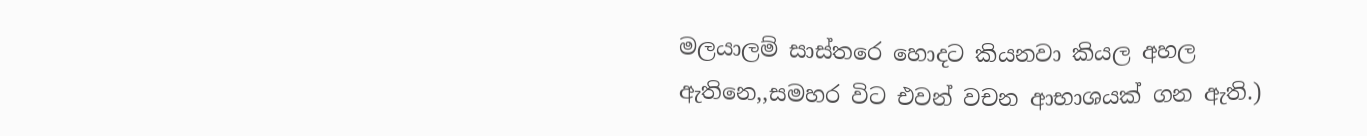මලයාලම් සාස්තරෙ හොදට කියනවා කියල අහල ඇතිනෙ,,සමහර විට එවන් වචන ආභාශයක් ගන ඇති.)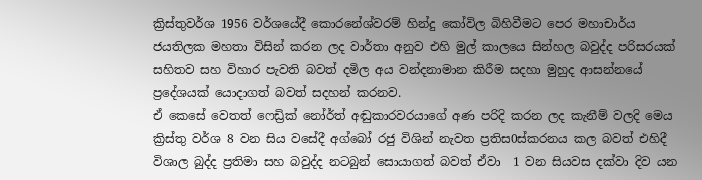ක්‍රිස්තුවර්ශ 1956 වර්ශයේදී කොරනේශ්වරම් හින්දු කෝවිල බිහිවීමට පෙර මහාචාර්ය ජයතිලක මහතා විසින් කරන ලද වාර්තා අනුව එහි මුල් කාලයෙ සින්හල බවුද්ද පරිසරයක් සහිතව සහ විහාර පැවති බවත් දමිල අය වන්දනාමාන කිරීම සදහා මුහුද ආසන්නයේ ප්‍රදේශයක් යොදාගත් බවත් සදහන් කරනව.
ඒ කෙසේ වෙතත් ෆෙඩ්‍රික් නෝර්ත් අඬුකාරවරයාගේ අණ පරිදි කරන ලද කැනීම් වලදි මෙය ක්‍රිස්තු වර්ශ 8 වන සිය වසේදී අග්බෝ රජු විශින් නැවත ප්‍රතිස0ස්කරනය කල බවත් එහිදී විශාල බුද්ද ප්‍රතිමා සහ බවුද්ද නටබුන් සොයාගත් බවත් ඒවා  1 වන සියවස දක්වා දිව යන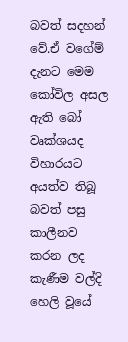බවත් සදහන් වේ.ඒ වගේම් දැනට මෙම කෝවිල අසල ඇති බෝ වෘක්ශයද විහාරයට අයත්ව තිබූ බවත් පසු කාලීනව කරන ලද කැණීම වල්දි හෙලි වූයේ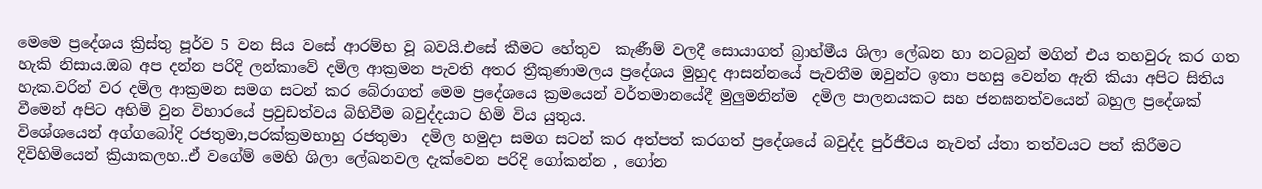මෙමෙ ප්‍රදේශය ක්‍රිස්තු පූර්ව 5 වන සිය වසේ ආරම්භ වූ බවයි.එසේ කීමට හේතුව  කැණීම් වලදී සොයාගත් බ්‍රාහ්මීය ශිලා ලේඛන හා නටබුන් මගින් එය තහවුරු කර ගත හැකි නිසාය.ඔබ අප දන්න පරිදි ලන්කාවේ දමිල ආක්‍රමන පැවති අතර ත්‍රීකුණාමලය ප්‍රදේශය මුහුද ආසන්නයේ පැවතීම ඔවුන්ට ඉතා පහසු වෙන්න ඇති කියා අපිට සිතිය හැක.වරින් වර දමිල ආක්‍රමන සමග සටන් කර බේරාගත් මෙම ප්‍රදේශයෙ ක්‍රමයෙන් වර්තමානයේදී මුලුමනින්ම  දමිල පාලනයකට සහ ජනඝනත්වයෙන් බහුල ප්‍රදේශක් වීමෙන් අපිට අහිමි වුන විහාරයේ ප්‍රවුඩත්වය බිහිවීම බවුද්දයාට හිමි විය යුතුය.
විශේශයෙන් අග්ගබෝදි රජතුමා,පරක්ක්‍රමභාහු රජතුමා  දමිල හමුදා සමග සටන් කර අත්පත් කරගත් ප්‍රදේශයේ බවුද්ද පුර්ජීවය නැවත් ය්තා තත්වයට පත් කිරීමට දිවිහිමියෙන් ක්‍රියාකලහ..ඒ වගේම් මෙහි ශිලා ලේඛනවල දැක්වෙන පරිදි ගෝකන්න , ගෝන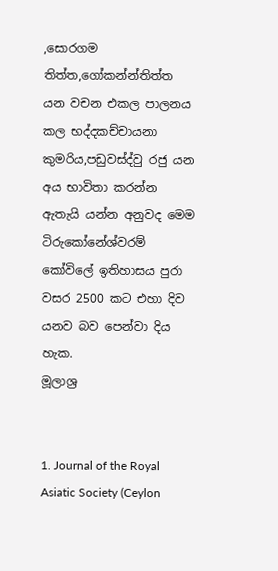,සොරගම තිත්ත,ගෝකන්න්තිත්ත යන වචන එකල පාලනය කල භද්දකච්චායනා කුමරිය,පඩුවස්ද්වු රජු යන අය භාවිතා කරන්න ඇතැයි යන්න අනුවද මෙම ටිරුකෝනේශ්වරම් කෝවිලේ ඉතිහාසය පුරා වසර 2500 කට එහා දිව යනව බව පෙන්වා දිය හැක.
මූලාශ්‍ර


1. Journal of the Royal Asiatic Society (Ceylon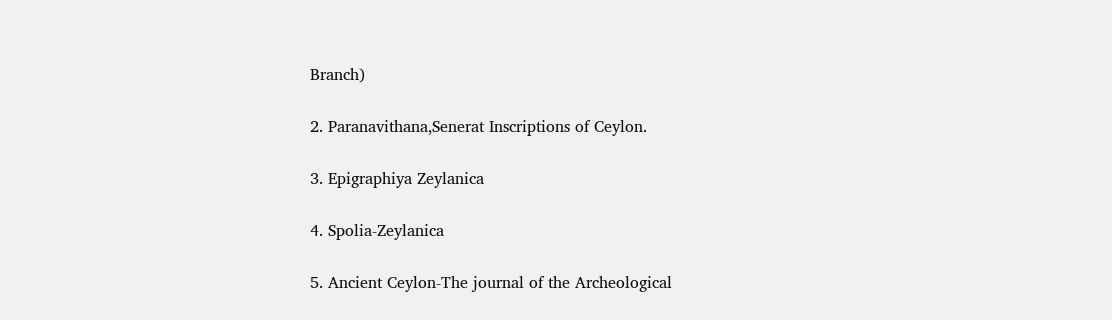Branch)

2. Paranavithana,Senerat Inscriptions of Ceylon.

3. Epigraphiya Zeylanica

4. Spolia-Zeylanica

5. Ancient Ceylon-The journal of the Archeological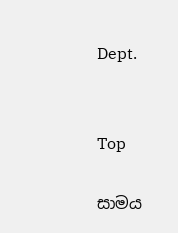Dept.


Top

සාමය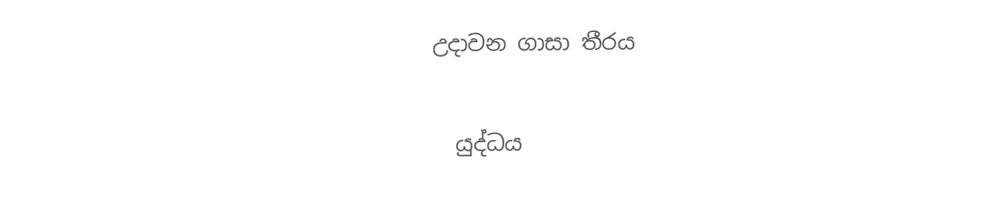උදාවන ගාසා තීරය

  යුද්ධය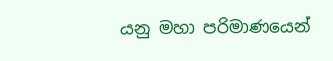යනු මහා පරිමාණයෙන්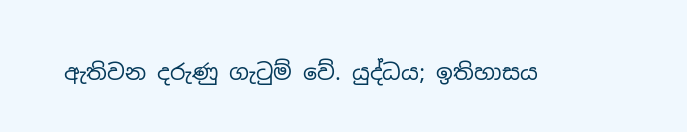ඇතිවන දරුණු ගැටුම් වේ. යුද්ධය; ඉතිහාසය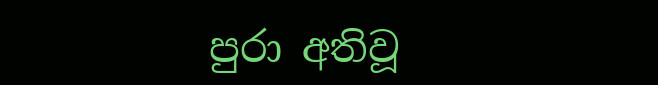පුරා අතිවූ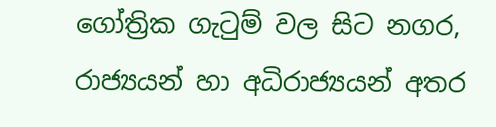ගෝත්‍රික ගැටුම් වල සිට නගර, රාජ්‍යයන් හා අධිරාජ්‍යයන් අතර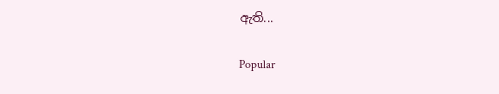ඇති...

Popular